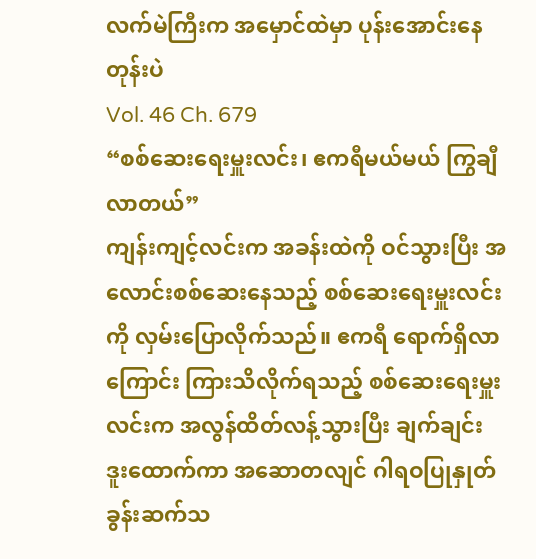လက်မဲကြီးက အမှောင်ထဲမှာ ပုန်းအောင်းနေတုန်းပဲ
Vol. 46 Ch. 679
“စစ်ဆေးရေးမှူးလင်း၊ ဧကရီမယ်မယ် ကြွချီလာတယ်”
ကျန်းကျင့်လင်းက အခန်းထဲကို ဝင်သွားပြီး အလောင်းစစ်ဆေးနေသည့် စစ်ဆေးရေးမှူးလင်းကို လှမ်းပြောလိုက်သည်။ ဧကရီ ရောက်ရှိလာကြောင်း ကြားသိလိုက်ရသည့် စစ်ဆေးရေးမှူးလင်းက အလွန်ထိတ်လန့်သွားပြီး ချက်ချင်း ဒူးထောက်ကာ အဆောတလျင် ဂါရဝပြုနှုတ်ခွန်းဆက်သ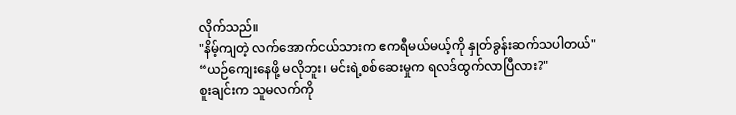လိုက်သည်။
"နိမ့်ကျတဲ့ လက်အောက်ငယ်သားက ဧကရီမယ်မယ့်ကို နှုတ်ခွန်းဆက်သပါတယ်"
“ယဉ်ကျေးနေဖို့ မလိုဘူး၊ မင်းရဲ့စစ်ဆေးမှုက ရလဒ်ထွက်လာပြီလား?"
စူးချင်းက သူမလက်ကို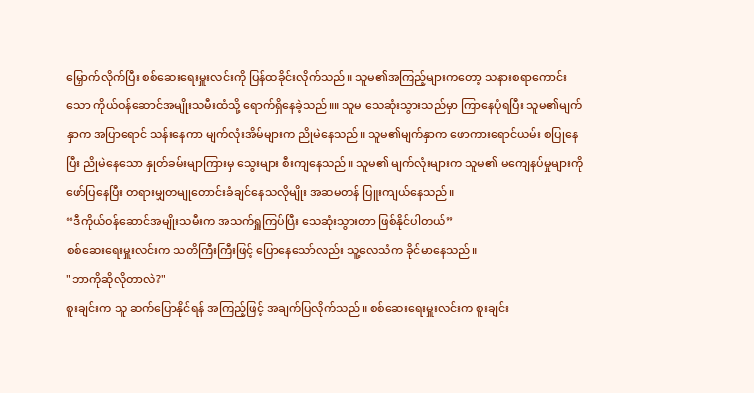မြှောက်လိုက်ပြီး စစ်ဆေးရေးမှူးလင်းကို ပြန်ထခိုင်းလိုက်သည်။ သူမ၏အကြည့်များကတော့ သနားစရာကောင်းသော ကိုယ်ဝန်ဆောင်အမျိုးသမီးထံသို့ ရောက်ရှိနေခဲ့သည်။။ သူမ သေဆုံးသွားသည်မှာ ကြာနေပုံရပြီး သူမ၏မျက်နှာက အပြာရောင် သန်းနေကာ မျက်လုံးအိမ်များက ညိုမဲနေသည်။ သူမ၏မျက်နှာက ဖောကားရောင်ယမ်း စပြုနေပြီး ညိုမဲနေသော နှုတ်ခမ်းမျာကြားမှ သွေးများ စီးကျနေသည်။ သူမ၏ မျက်လုံးများက သူမ၏ မကျေနပ်မှုများကို ဖော်ပြနေပြီး တရားမျှတမျုတောင်းခံချင်နေသလိုမျိုး အဆမတန် ပြူးကျယ်နေသည်။
“ဒီကိုယ်ဝန်ဆောင်အမျိုးသမီးက အသက်ရှူကြပ်ပြီး သေဆုံးသွားတာ ဖြစ်နိုင်ပါတယ်”
စစ်ဆေးရေးမှူးလင်းက သတိကြီးကြီးဖြင့် ပြောနေသော်လည်း သူ့လေသံက ခိုင်မာနေသည်။
"ဘာကိုဆိုလိုတာလဲ?"
စူးချင်းက သူ ဆက်ပြောနိုင်ရန် အကြည့်ဖြင့် အချက်ပြလိုက်သည်။ စစ်ဆေးရေးမှူးလင်းက စူးချင်း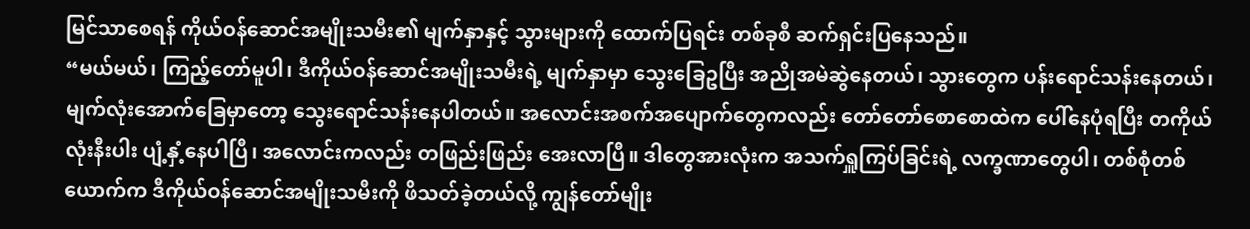မြင်သာစေရန် ကိုယ်ဝန်ဆောင်အမျိုးသမီး၏ မျက်နှာနှင့် သွားများကို ထောက်ပြရင်း တစ်ခုစီ ဆက်ရှင်းပြနေသည်။
“မယ်မယ်၊ ကြည့်တော်မူပါ၊ ဒီကိုယ်ဝန်ဆောင်အမျိုးသမီးရဲ့ မျက်နှာမှာ သွေးခြေဥပြီး အညိုအမဲဆွဲနေတယ်၊ သွားတွေက ပန်းရောင်သန်းနေတယ်၊ မျက်လုံးအောက်ခြေမှာတော့ သွေးရောင်သန်းနေပါတယ်။ အလောင်းအစက်အပျောက်တွေကလည်း တော်တော်စောစောထဲက ပေါ်နေပုံရပြီး တကိုယ်လုံးနီးပါး ပျံ့နှံ့နေပါပြီ၊ အလောင်းကလည်း တဖြည်းဖြည်း အေးလာပြီ။ ဒါတွေအားလုံးက အသက်ရှူကြပ်ခြင်းရဲ့ လက္ခဏာတွေပါ၊ တစ်စုံတစ်ယောက်က ဒီကိုယ်ဝန်ဆောင်အမျိုးသမီးကို ဖိသတ်ခဲ့တယ်လို့ ကျွန်တော်မျိုး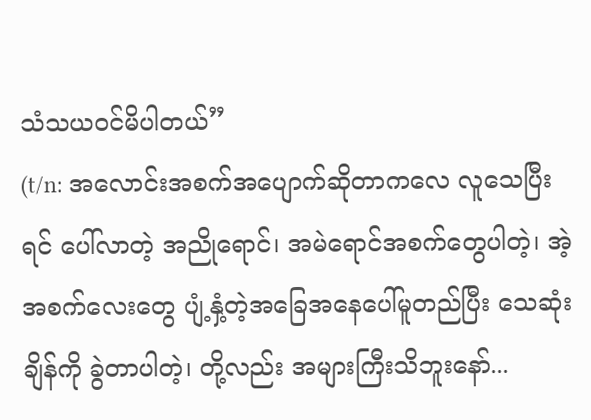သံသယဝင်မိပါတယ်”
(t/n: အလောင်းအစက်အပျောက်ဆိုတာကလေ လူသေပြီးရင် ပေါ်လာတဲ့ အညိုရောင်၊ အမဲရောင်အစက်တွေပါတဲ့၊ အဲ့အစက်လေးတွေ ပျံ့နှံ့တဲ့အခြေအနေပေါ်မူတည်ပြီး သေဆုံးချိန်ကို ခွဲတာပါတဲ့၊ တို့လည်း အများကြီးသိဘူးနော်...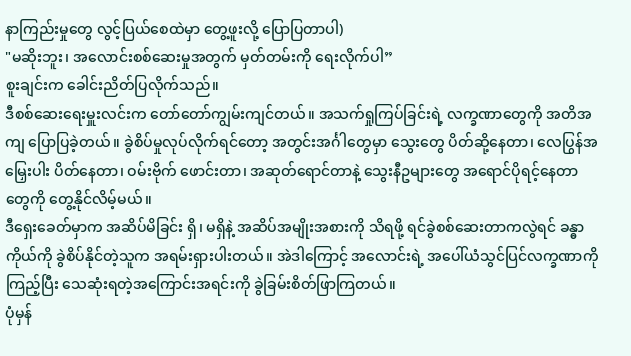နာကြည်းမှုတွေ လွင့်ပြယ်စေထဲမှာ တွေ့ဖူးလို့ ပြောပြတာပါ)
"မဆိုးဘူး၊ အလောင်းစစ်ဆေးမှုအတွက် မှတ်တမ်းကို ရေးလိုက်ပါ”
စူးချင်းက ခေါင်းညိတ်ပြလိုက်သည်။
ဒီစစ်ဆေးရေးမှူးလင်းက တော်တော်ကျွမ်းကျင်တယ်။ အသက်ရှုကြပ်ခြင်းရဲ့ လက္ခဏာတွေကို အတိအကျ ပြောပြခဲ့တယ်။ ခွဲစိပ်မှုလုပ်လိုက်ရင်တော့ အတွင်းအင်္ဂါတွေမှာ သွေးတွေ ပိတ်ဆို့နေတာ၊ လေပြွန်အမြှေးပါး ပိတ်နေတာ၊ ဝမ်းဗိုက် ဖောင်းတာ၊ အဆုတ်ရောင်တာနဲ့ သွေးနီဥများတွေ အရောင်ပိုရင့်နေတာတွေကို တွေ့နိုင်လိမ့်မယ်။
ဒီရှေးခေတ်မှာက အဆိပ်မိခြင်း ရှိ၊ မရှိနဲ့ အဆိပ်အမျိုးအစားကို သိရဖို့ ရင်ခွဲစစ်ဆေးတာကလွဲရင် ခန္ဓာကိုယ်ကို ခွဲစိပ်နိုင်တဲ့သူက အရမ်းရှားပါးတယ်။ အဲဒါကြောင့် အလောင်းရဲ့ အပေါ်ယံသွင်ပြင်လက္ခဏာကို ကြည့်ပြီး သေဆုံးရတဲ့အကြောင်းအရင်းကို ခွဲခြမ်းစိတ်ဖြာကြတယ်။
ပုံမှန်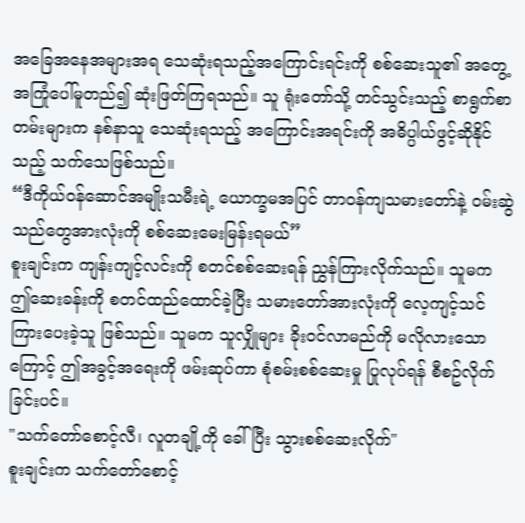အခြေအနေအများအရ သေဆုံးရသည့်အကြောင်းရင်းကို စစ်ဆေးသူ၏ အတွေ့အကြုံပေါ်မူတည်၍ ဆုံးဖြတ်ကြရသည်။ သူ ရုံးတော်သို့ တင်သွင်းသည့် စာရွက်စာတမ်းများက နစ်နာသူ သေဆုံးရသည့် အကြောင်းအရင်းကို အဓိပ္ပါယ်ဖွင့်ဆိုနိုင်သည့် သက်သေဖြစ်သည်။
“ဒီကိုယ်ဝန်ဆောင်အမျိုးသမီးရဲ့ ယောက္ခမအပြင် တာဝန်ကျသမားတော်နဲ့ ဝမ်းဆွဲသည်တွေအားလုံးကို စစ်ဆေးမေးမြန်းရမယ်”
စူးချင်းက ကျန်းကျင့်လင်းကို စတင်စစ်ဆေးရန် ညွှန်ကြားလိုက်သည်။ သူမက ဤဆေးခန်းကို စတင်ထည်ထောင်ခဲ့ပြီး သမားတော်အားလုံးကို လေ့ကျင့်သင်ကြားပေးခဲ့သူ ဖြစ်သည်။ သူမက သူလျှိုများ ခိုးဝင်လာမည်ကို မလိုလားသောကြောင့် ဤအခွင့်အရေးကို ဖမ်းဆုပ်ကာ စုံစမ်းစစ်ဆေးမှု ပြုလုပ်ရန် စီစဥ်လိုက်ခြင်းပင်။
"သက်တော်စောင့်လီ၊ လူတချို့ကို ခေါ်ပြီး သွားစစ်ဆေးလိုက်"
စူးချင်းက သက်တော်စောင့်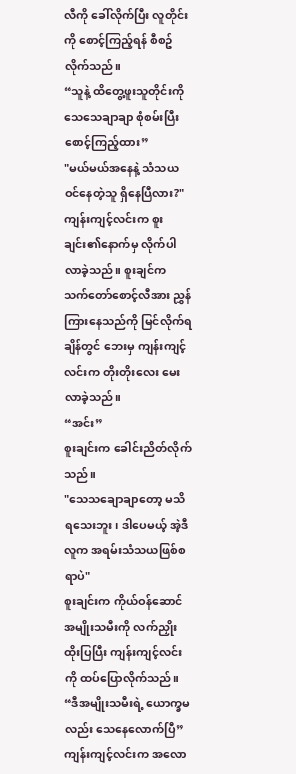လီကို ခေါ်လိုက်ပြီး လူတိုင်းကို စောင့်ကြည့်ရန် စီစဥ်လိုက်သည်။
“သူနဲ့ ထိတွေ့ဖူးသူတိုင်းကို သေသေချာချာ စုံစမ်းပြီး စောင့်ကြည့်ထား”
"မယ်မယ်အနေနဲ့ သံသယဝင်နေတဲ့သူ ရှိနေပြီလား?"
ကျန်းကျင့်လင်းက စူးချင်း၏နောက်မှ လိုက်ပါလာခဲ့သည်။ စူးချင်က သက်တော်စောင့်လီအား ညွှန်ကြားနေသည်ကို မြင်လိုက်ရချိန်တွင် ဘေးမှ ကျန်းကျင့်လင်းက တိုးတိုးလေး မေးလာခဲ့သည်။
“အင်း”
စူးချင်းက ခေါင်းညိတ်လိုက်သည်။
"သေသချောချာတော့ မသိရသေးဘူး၊ ဒါပေမယ့် အဲ့ဒီလူက အရမ်းသံသယဖြစ်စရာပဲ"
စူးချင်းက ကိုယ်ဝန်ဆောင်အမျိုးသမီးကို လက်ညှိုးထိုးပြပြီး ကျန်းကျင့်လင်းကို ထပ်ပြောလိုက်သည်။
“ဒီအမျိုးသမီးရဲ့ ယောက္ခမလည်း သေနေလောက်ပြီ”
ကျန်းကျင့်လင်းက အလော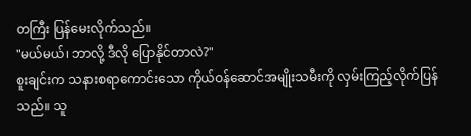တကြီး ပြန်မေးလိုက်သည်။
"မယ်မယ်၊ ဘာလို့ ဒီလို ပြောနိုင်တာလဲ?"
စူးချင်းက သနားစရာကောင်းသော ကိုယ်ဝန်ဆောင်အမျိုးသမီးကို လှမ်းကြည့်လိုက်ပြန်သည်။ သူ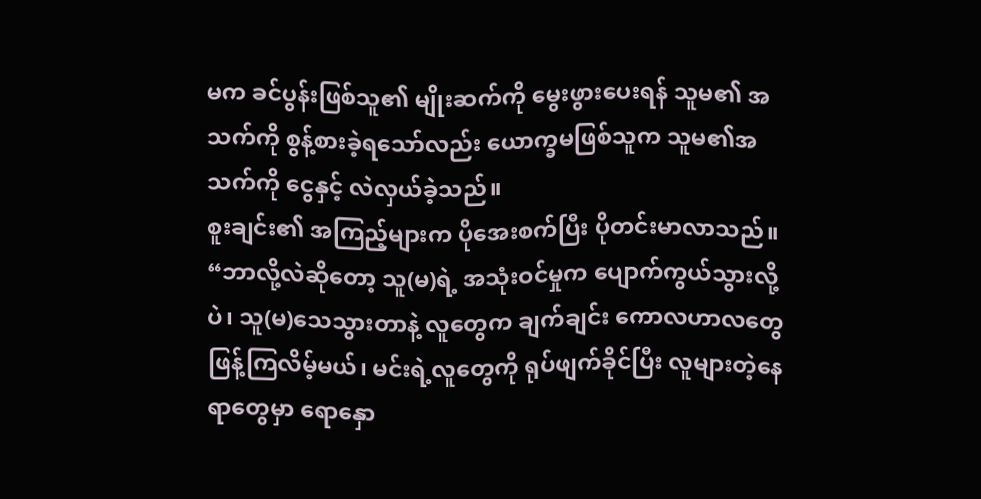မက ခင်ပွန်းဖြစ်သူ၏ မျိုးဆက်ကို မွေးဖွားပေးရန် သူမ၏ အသက်ကို စွန့်စားခဲ့ရသော်လည်း ယောက္ခမဖြစ်သူက သူမ၏အသက်ကို ငွေနှင့် လဲလှယ်ခဲ့သည်။
စူးချင်း၏ အကြည့်များက ပိုအေးစက်ပြီး ပိုတင်းမာလာသည်။
“ဘာလို့လဲဆိုတော့ သူ(မ)ရဲ့ အသုံးဝင်မှုက ပျောက်ကွယ်သွားလို့ပဲ၊ သူ(မ)သေသွားတာနဲ့ လူတွေက ချက်ချင်း ကောလဟာလတွေ ဖြန့်ကြလိမ့်မယ်၊ မင်းရဲ့လူတွေကို ရုပ်ဖျက်ခိုင်ပြီး လူများတဲ့နေရာတွေမှာ ရောနှော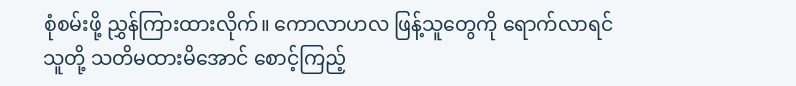စုံစမ်းဖို့ ညွှန်ကြားထားလိုက်။ ကောလာဟလ ဖြန့်သူတွေကို ရောက်လာရင် သူတို့ သတိမထားမိအောင် စောင့်ကြည့်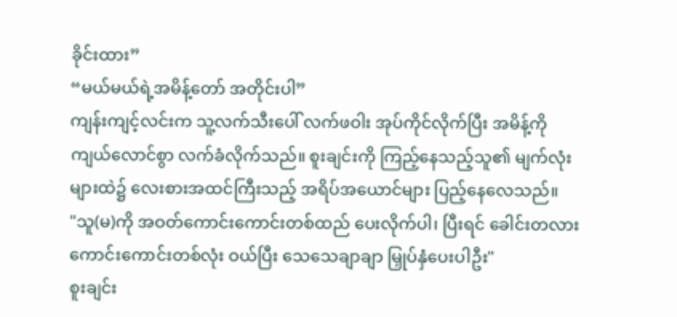ခိုင်းထား”
“မယ်မယ်ရဲ့အမိန့်တော် အတိုင်းပါ”
ကျန်းကျင့်လင်းက သူ့လက်သီးပေါ် လက်ဖဝါး အုပ်ကိုင်လိုက်ပြီး အမိန့်ကို ကျယ်လောင်စွာ လက်ခံလိုက်သည်။ စူးချင်းကို ကြည့်နေသည့်သူ၏ မျက်လုံးများထဲ၌ လေးစားအထင်ကြီးသည့် အရိပ်အယောင်များ ပြည့်နေလေသည်။
"သူ(မ)ကို အဝတ်ကောင်းကောင်းတစ်ထည် ပေးလိုက်ပါ၊ ပြီးရင် ခေါင်းတလားကောင်းကောင်းတစ်လုံး ဝယ်ပြီး သေသေချာချာ မြှုပ်နှံပေးပါဦး"
စူးချင်း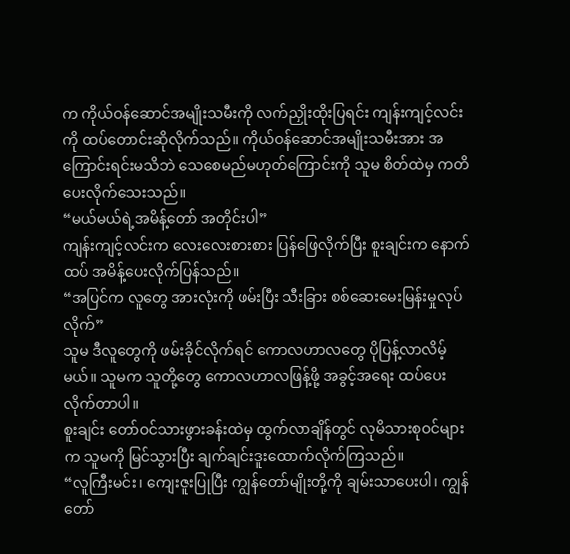က ကိုယ်ဝန်ဆောင်အမျိုးသမီးကို လက်ညှိုးထိုးပြရင်း ကျန်းကျင့်လင်းကို ထပ်တောင်းဆိုလိုက်သည်။ ကိုယ်ဝန်ဆောင်အမျိုးသမီးအား အကြောင်းရင်းမသိဘဲ သေစေမည်မဟုတ်ကြောင်းကို သူမ စိတ်ထဲမှ ကတိပေးလိုက်သေးသည်။
“မယ်မယ်ရဲ့အမိန့်တော် အတိုင်းပါ”
ကျန်းကျင့်လင်းက လေးလေးစားစား ပြန်ဖြေလိုက်ပြီး စူးချင်းက နောက်ထပ် အမိန့်ပေးလိုက်ပြန်သည်။
“အပြင်က လူတွေ အားလုံးကို ဖမ်းပြီး သီးခြား စစ်ဆေးမေးမြန်းမှုလုပ်လိုက်”
သူမ ဒီလူတွေကို ဖမ်းခိုင်လိုက်ရင် ကောလဟာလတွေ ပိုပြန့်လာလိမ့်မယ်။ သူမက သူတို့တွေ ကောလဟာလဖြန့်ဖို့ အခွင့်အရေး ထပ်ပေးလိုက်တာပါ။
စူးချင်း တော်ဝင်သားဖွားခန်းထဲမှ ထွက်လာချိန်တွင် လုမိသားစုဝင်များက သူမကို မြင်သွားပြီး ချက်ချင်းဒူးထောက်လိုက်ကြသည်။
“လူကြီးမင်း၊ ကျေးဇူးပြုပြီး ကျွန်တော်မျိုးတို့ကို ချမ်းသာပေးပါ၊ ကျွန်တော်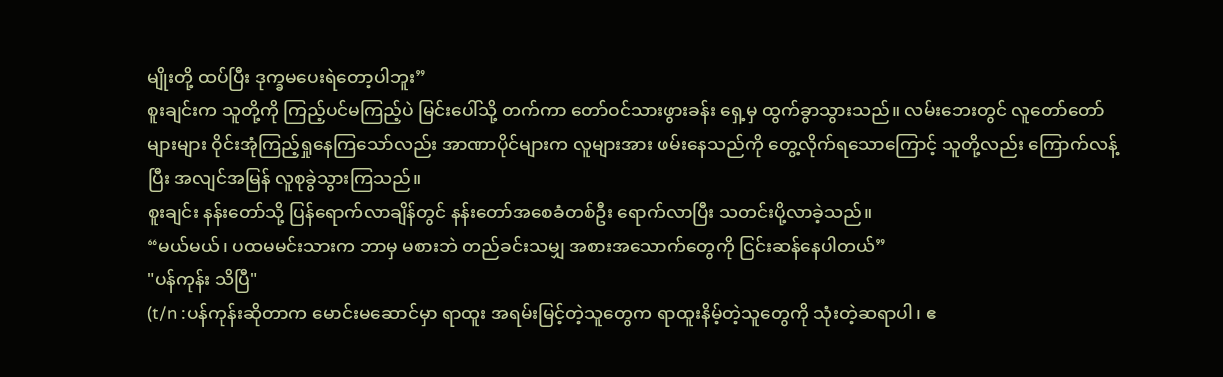မျိုးတို့ ထပ်ပြီး ဒုက္ခမပေးရဲတော့ပါဘူး”
စူးချင်းက သူတို့ကို ကြည့်ပင်မကြည့်ပဲ မြင်းပေါ်သို့ တက်ကာ တော်ဝင်သားဖွားခန်း ရှေ့မှ ထွက်ခွာသွားသည်။ လမ်းဘေးတွင် လူတော်တော်များများ ဝိုင်းအုံကြည့်ရှုနေကြသော်လည်း အာဏာပိုင်များက လူများအား ဖမ်းနေသည်ကို တွေ့လိုက်ရသောကြောင့် သူတို့လည်း ကြောက်လန့်ပြီး အလျင်အမြန် လူစုခွဲသွားကြသည်။
စူးချင်း နန်းတော်သို့ ပြန်ရောက်လာချိန်တွင် နန်းတော်အစေခံတစ်ဦး ရောက်လာပြီး သတင်းပို့လာခဲ့သည်။
“မယ်မယ်၊ ပထမမင်းသားက ဘာမှ မစားဘဲ တည်ခင်းသမျှ အစားအသောက်တွေကို ငြင်းဆန်နေပါတယ်”
"ပန်ကုန်း သိပြီ"
(t/n :ပန်ကုန်းဆိုတာက မောင်းမဆောင်မှာ ရာထူး အရမ်းမြင့်တဲ့သူတွေက ရာထူးနိမ့်တဲ့သူတွေကို သုံးတဲ့ဆရာပါ၊ ဧ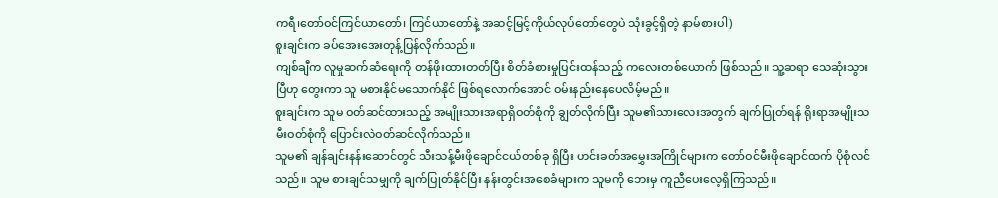ကရီ၊တော်ဝင်ကြင်ယာတော်၊ ကြင်ယာတော်နဲ့ အဆင့်မြင့်ကိုယ်လုပ်တော်တွေပဲ သုံးခွင့်ရှိတဲ့ နာမ်စားပါ)
စူးချင်းက ခပ်အေးအေးတုန့်ပြန်လိုက်သည်။
ကျစ်ချီက လူမှုဆက်ဆံရေးကို တန်ဖိုးထားတတ်ပြီး စိတ်ခံစားမှုပြင်းထန်သည့် ကလေးတစ်ယောက် ဖြစ်သည်။ သူ့ဆရာ သေဆုံးသွားပြီဟု တွေးကာ သူ မစားနိုင်မသောက်နိုင် ဖြစ်ရလောက်အောင် ဝမ်းနည်းနေပေလိမ့်မည်။
စူးချင်းက သူမ ဝတ်ဆင်ထားသည့် အမျိုးသားအရာရှိဝတ်စုံကို ချွတ်လိုက်ပြီး သူမ၏သားလေးအတွက် ချက်ပြုတ်ရန် ရိုးရာအမျိုးသမီးဝတ်စုံကို ပြောင်းလဲဝတ်ဆင်လိုက်သည်။
သူမ၏ ချန်ချင်းနန်းဆောင်တွင် သီးသန့်မီးဖိုချောင်ငယ်တစ်ခု ရှိပြီး ဟင်းခတ်အမွှေးအကြိုင်များက တော်ဝင်မီးဖိုချောင်ထက် ပိုစုံလင်သည်။ သူမ စားချင်သမျှကို ချက်ပြုတ်နိုင်ပြီး နန်းတွင်းအစေခံများက သူမကို ဘေးမှ ကူညီပေးလေ့ရှိကြသည်။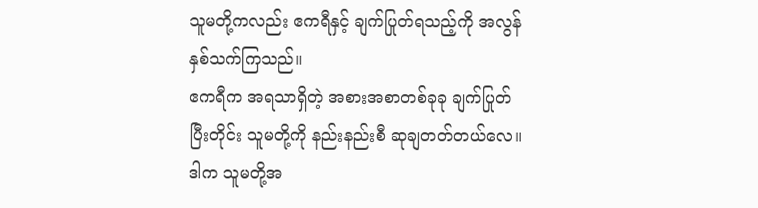သူမတို့ကလည်း ဧကရီနှင့် ချက်ပြုတ်ရသည့်ကို အလွန်နှစ်သက်ကြသည်။
ဧကရီက အရသာရှိတဲ့ အစားအစာတစ်ခုခု ချက်ပြုတ်ပြီးတိုင်း သူမတို့ကို နည်းနည်းစီ ဆုချတတ်တယ်လေ။ ဒါက သူမတို့အ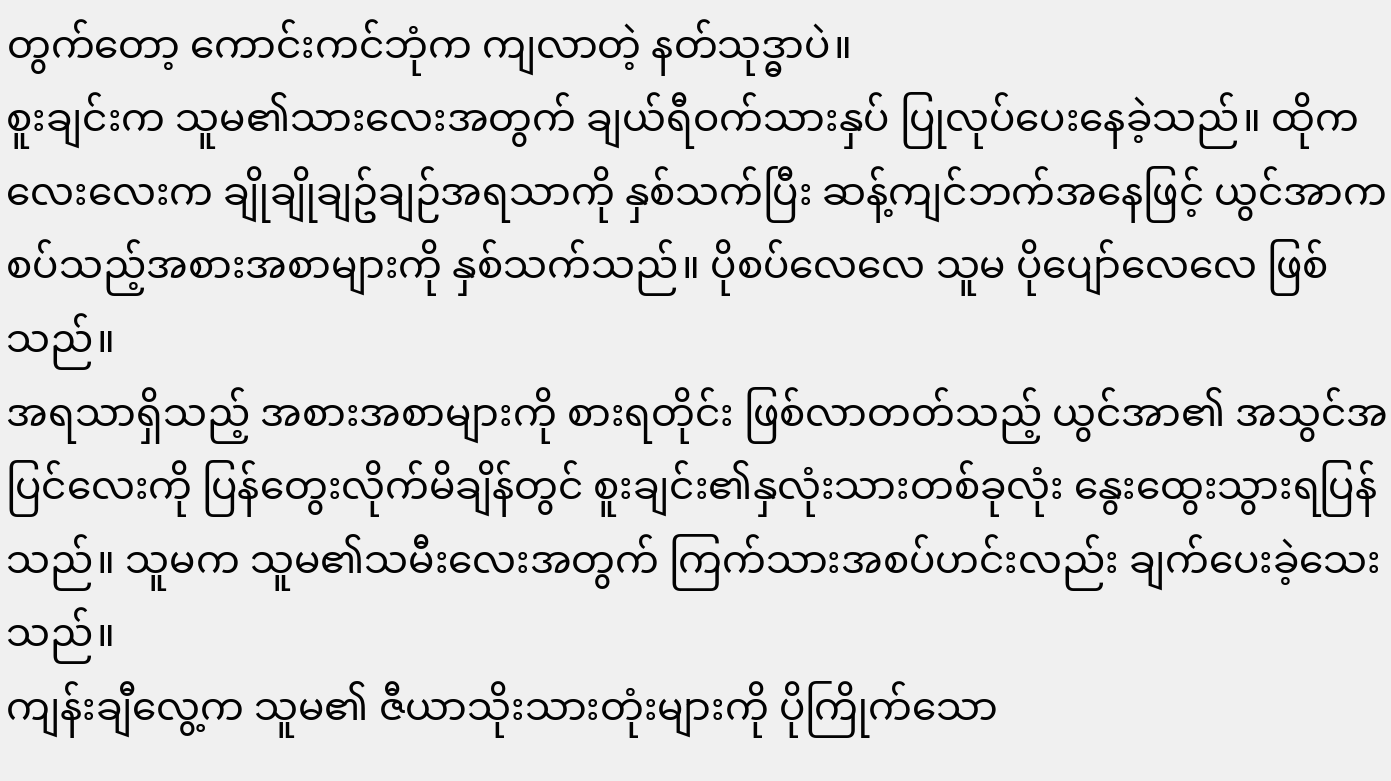တွက်တော့ ကောင်းကင်ဘုံက ကျလာတဲ့ နတ်သုဒ္ဓာပဲ။
စူးချင်းက သူမ၏သားလေးအတွက် ချယ်ရီဝက်သားနှပ် ပြုလုပ်ပေးနေခဲ့သည်။ ထိုကလေးလေးက ချိုချိုချဥ်ချဉ်အရသာကို နှစ်သက်ပြီး ဆန့်ကျင်ဘက်အနေဖြင့် ယွင်အာက စပ်သည့်အစားအစာများကို နှစ်သက်သည်။ ပိုစပ်လေလေ သူမ ပိုပျော်လေလေ ဖြစ်သည်။
အရသာရှိသည့် အစားအစာများကို စားရတိုင်း ဖြစ်လာတတ်သည့် ယွင်အာ၏ အသွင်အပြင်လေးကို ပြန်တွေးလိုက်မိချိန်တွင် စူးချင်း၏နှလုံးသားတစ်ခုလုံး နွေးထွေးသွားရပြန်သည်။ သူမက သူမ၏သမီးလေးအတွက် ကြက်သားအစပ်ဟင်းလည်း ချက်ပေးခဲ့သေးသည်။
ကျန်းချီလွေ့က သူမ၏ ဇီယာသိုးသားတုံးများကို ပိုကြိုက်သော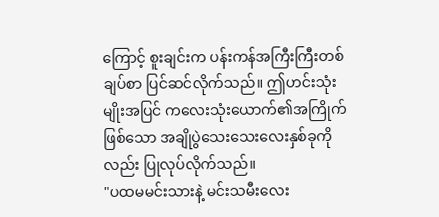ကြောင့် စူးချင်းက ပန်းကန်အကြီးကြီးတစ်ချပ်စာ ပြင်ဆင်လိုက်သည်။ ဤဟင်းသုံးမျိုးအပြင် ကလေးသုံးယောက်၏အကြိုက်ဖြစ်သော အချိုပွဲသေးသေးလေးနှစ်ခုကိုလည်း ပြုလုပ်လိုက်သည်။
"ပထမမင်းသားနဲ့ မင်းသမီးလေး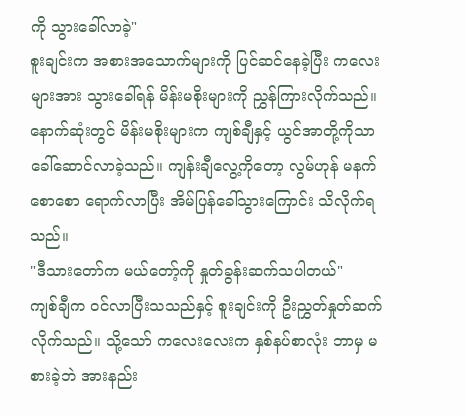ကို သွားခေါ်လာခဲ့"
စူးချင်းက အစားအသောက်များကို ပြင်ဆင်နေခဲ့ပြီး ကလေးများအား သွားခေါ်ရန် မိန်းမစိုးများကို ညွှန်ကြားလိုက်သည်။ နောက်ဆုံးတွင် မိန်းမစိုးများက ကျစ်ချီနှင့် ယွင်အာတို့ကိုသာ ခေါ်ဆောင်လာခဲ့သည်။ ကျန်းချီလွေ့ကိုတော့ လွမ်ဟုန် မနက်စောစော ရောက်လာပြီး အိမ်ပြန်ခေါ်သွားကြောင်း သိလိုက်ရသည်။
"ဒီသားတော်က မယ်တော့်ကို နှုတ်ခွန်းဆက်သပါတယ်"
ကျစ်ချီက ဝင်လာပြီးသသည်နှင့် စူးချင်းကို ဦးညွှတ်နှုတ်ဆက်လိုက်သည်။ သို့သော် ကလေးလေးက နှစ်နပ်စာလုံး ဘာမှ မစားခဲ့ဘဲ အားနည်း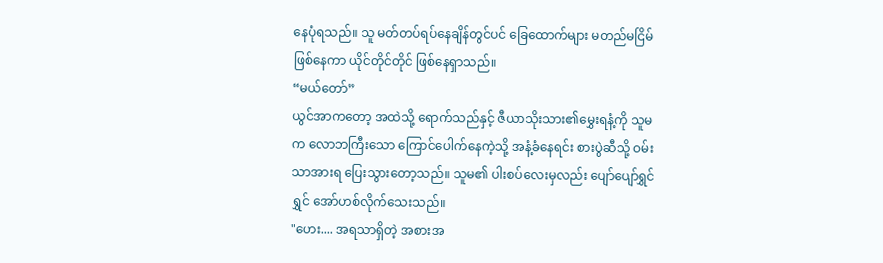နေပုံရသည်။ သူ မတ်တပ်ရပ်နေချိန်တွင်ပင် ခြေထောက်များ မတည်မငြိမ် ဖြစ်နေကာ ယိုင်တိုင်တိုင် ဖြစ်နေရှာသည်။
“မယ်တော်”
ယွင်အာကတော့ အထဲသို့ ရောက်သည်နှင့် ဇီယာသိုးသား၏မွှေးရနံ့ကို သူမက လောဘကြီးသော ကြောင်ပေါက်နေကဲ့သို့ အနံ့ခံနေရင်း စားပွဲဆီသို့ ဝမ်းသာအားရ ပြေးသွားတော့သည်။ သူမ၏ ပါးစပ်လေးမှလည်း ပျော်ပျော်ရွှင်ရွှင် အော်ဟစ်လိုက်သေးသည်။
"ဟေး.... အရသာရှိတဲ့ အစားအ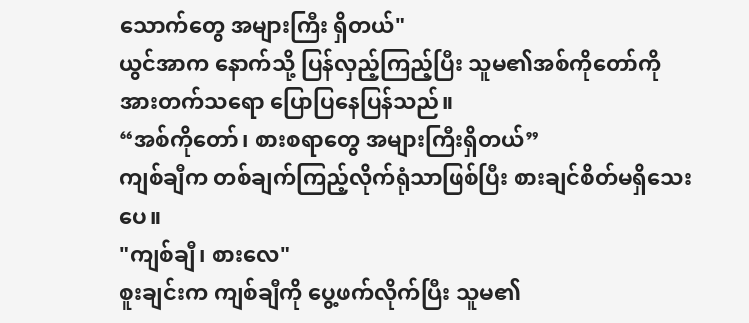သောက်တွေ အများကြီး ရှိတယ်"
ယွင်အာက နောက်သို့ ပြန်လှည့်ကြည့်ပြီး သူမ၏အစ်ကိုတော်ကို အားတက်သရော ပြောပြနေပြန်သည်။
“အစ်ကိုတော်၊ စားစရာတွေ အများကြီးရှိတယ်”
ကျစ်ချီက တစ်ချက်ကြည့်လိုက်ရုံသာဖြစ်ပြီး စားချင်စိတ်မရှိသေးပေ။
"ကျစ်ချီ၊ စားလေ"
စူးချင်းက ကျစ်ချီကို ပွေ့ဖက်လိုက်ပြီး သူမ၏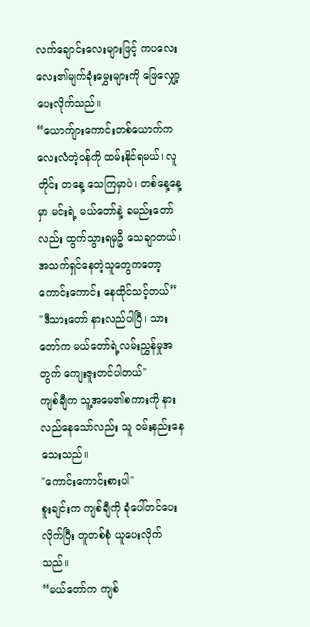လက်ချောင်းလေးများဖြင့် ကပလေးလေး၏မျက်ခုံးမွှေးများကို ဖြေလျှော့ပေးလိုက်သည်။
“ယောက်ျားကောင်းတစ်ယောက်က လေးလံတဲ့ဝန်ကို ထမ်းနိုင်ရမယ်၊ လူတိုင်း တနေ့ သေကြမှာပဲ၊ တစ်နေ့နေ့မှာ မင်းရဲ့ မယ်တော်နဲ့ ခမည်းတော်လည်း ထွက်သွားရမှဦ သေချာတယ်၊ အသက်ရှင်နေတဲ့သူတွေကတော့ ကောင်းကောင်း နေထိုင်သင့်တယ်”
"ဒီသားတော် နားလည်ပါပြီ၊ သားတော်က မယ်တော်ရဲ့လမ်းညွှန်မှုအတွက် ကျေးဇူးတင်ပါတယ်"
ကျစ်ချီက သူ့အမေ၏စကားကို နားလည်နေသော်လည်း သူ ဝမ်းနည်းနေသေးသည်။
"ကောင်းကောင်းစားပါ"
စူးချင်းက ကျစ်ချီကို ခုံပေါ်တင်ပေးလိုက်ပြီး တူတစ်စုံ ယူပေးလိုက်သည်။
“မယ်တော်က ကျစ်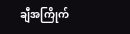ချီအကြိုက်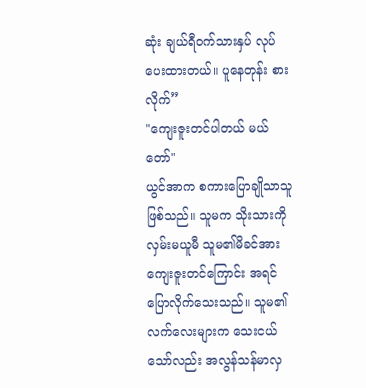ဆုံး ချယ်ရီဝက်သားနှပ် လုပ်ပေးထားတယ်။ ပူနေတုန်း စားလိုက်”
"ကျေးဇူးတင်ပါတယ် မယ်တော်"
ယွင်အာက စကားပြောချိုသာသူဖြစ်သည်။ သူမက သိုးသားကို လှမ်းမယူမီ သူမ၏မိခင်အား ကျေးဇူးတင်ကြောင်း အရင် ပြောလိုက်သေးသည်။ သူမ၏လက်လေးများက သေးငယ်သော်လည်း အလွန်သန်မာလှ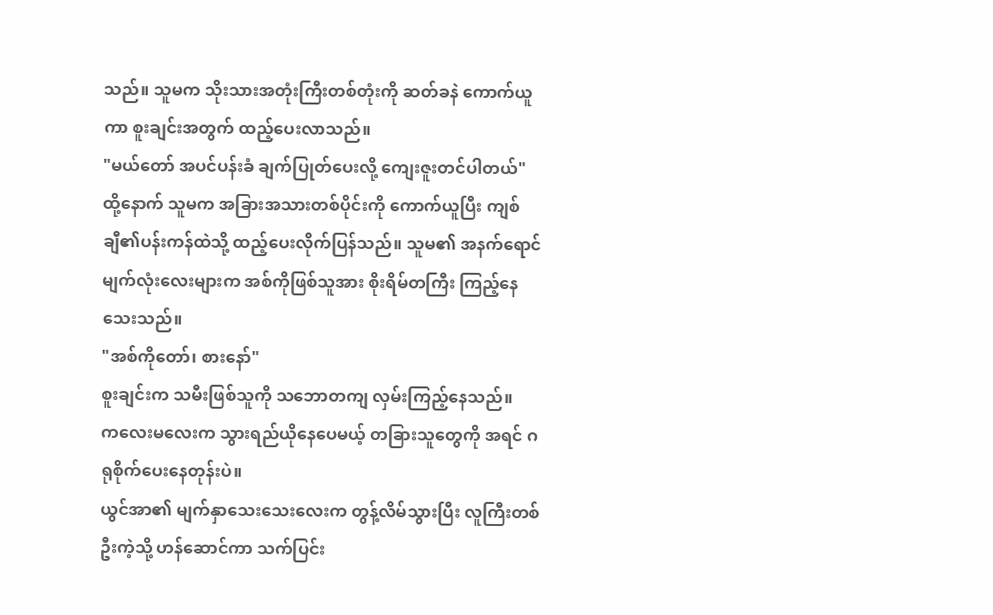သည်။ သူမက သိုးသားအတုံးကြီးတစ်တုံးကို ဆတ်ခနဲ ကောက်ယူကာ စူးချင်းအတွက် ထည့်ပေးလာသည်။
"မယ်တော် အပင်ပန်းခံ ချက်ပြုတ်ပေးလို့ ကျေးဇူးတင်ပါတယ်"
ထို့နောက် သူမက အခြားအသားတစ်ပိုင်းကို ကောက်ယူပြီး ကျစ်ချီ၏ပန်းကန်ထဲသို့ ထည့်ပေးလိုက်ပြန်သည်။ သူမ၏ အနက်ရောင်မျက်လုံးလေးများက အစ်ကိုဖြစ်သူအား စိုးရိမ်တကြီး ကြည့်နေသေးသည်။
"အစ်ကိုတော်၊ စားနော်"
စူးချင်းက သမီးဖြစ်သူကို သဘောတကျ လှမ်းကြည့်နေသည်။
ကလေးမလေးက သွားရည်ယိုနေပေမယ့် တခြားသူတွေကို အရင် ဂရုစိုက်ပေးနေတုန်းပဲ။
ယွင်အာ၏ မျက်နှာသေးသေးလေးက တွန့်လိမ်သွားပြီး လူကြီးတစ်ဦးကဲ့သို့ ဟန်ဆောင်ကာ သက်ပြင်း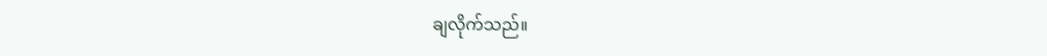ချလိုက်သည်။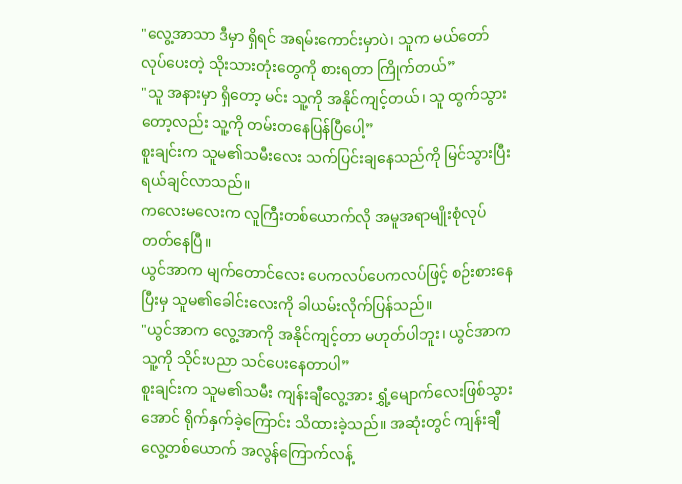"လွေ့အာသာ ဒီမှာ ရှိရင် အရမ်းကောင်းမှာပဲ၊ သူက မယ်တော် လုပ်ပေးတဲ့ သိုးသားတုံးတွေကို စားရတာ ကြိုက်တယ်”
"သူ အနားမှာ ရှိတော့ မင်း သူ့ကို အနိုင်ကျင့်တယ်၊ သူ ထွက်သွားတော့လည်း သူ့ကို တမ်းတနေပြန်ပြီပေါ့”
စူးချင်းက သူမ၏သမီးလေး သက်ပြင်းချနေသည်ကို မြင်သွားပြီး ရယ်ချင်လာသည်။
ကလေးမလေးက လူကြီးတစ်ယောက်လို အမူအရာမျိုးစုံလုပ်တတ်နေပြီ။
ယွင်အာက မျက်တောင်လေး ပေကလပ်ပေကလပ်ဖြင့် စဉ်းစားနေပြီးမှ သူမ၏ခေါင်းလေးကို ခါယမ်းလိုက်ပြန်သည်။
"ယွင်အာက လွေ့အာကို အနိုင်ကျင့်တာ မဟုတ်ပါဘူး၊ ယွင်အာက သူ့ကို သိုင်းပညာ သင်ပေးနေတာပါ”
စူးချင်းက သူမ၏သမီး ကျန်းချီလွေ့အား ရွှံ့မျောက်လေးဖြစ်သွားအောင် ရိုက်နှက်ခဲ့ကြောင်း သိထားခဲ့သည်။ အဆုံးတွင် ကျန်းချီလွေ့တစ်ယောက် အလွန်ကြောက်လန့်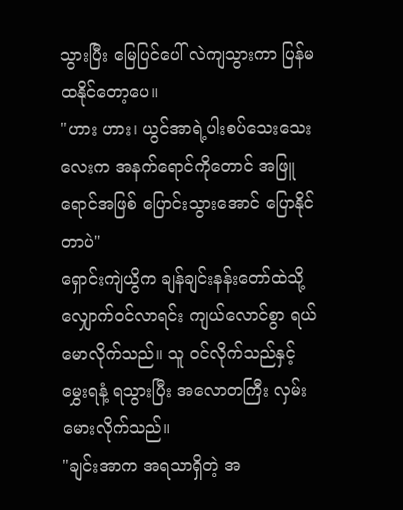သွားပြီး မြေပြင်ပေါ် လဲကျသွားကာ ပြန်မထနိုင်တော့ပေ။
"ဟား ဟား၊ ယွင်အာရဲ့ပါးစပ်သေးသေးလေးက အနက်ရောင်ကိုတောင် အဖြူရောင်အဖြစ် ပြောင်းသွားအောင် ပြောနိုင်တာပဲ"
ရှောင်းကျဲယွိက ချန်ချင်းနန်းတော်ထဲသို့ လျှောက်ဝင်လာရင်း ကျယ်လောင်စွာ ရယ်မောလိုက်သည်။ သူ ဝင်လိုက်သည်နှင့် မွှေးရနံ့ ရသွားပြီး အလောတကြီး လှမ်းမေားလိုက်သည်။
"ချင်းအာက အရသာရှိတဲ့ အ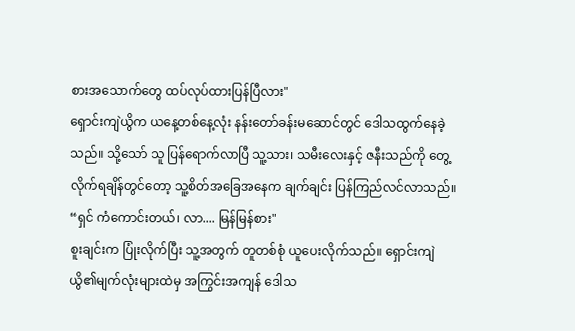စားအသောက်တွေ ထပ်လုပ်ထားပြန်ပြီလား"
ရှောင်းကျဲယွိက ယနေ့တစ်နေ့လုံး နန်းတော်ခန်းမဆောင်တွင် ဒေါသထွက်နေခဲ့သည်။ သို့သော် သူ ပြန်ရောက်လာပြီ သူ့သား၊ သမီးလေးနှင့် ဇနီးသည်ကို တွေ့လိုက်ရချိန်တွင်တော့ သူ့စိတ်အခြေအနေက ချက်ချင်း ပြန်ကြည်လင်လာသည်။
“ရှင် ကံကောင်းတယ်၊ လာ.... မြန်မြန်စား"
စူးချင်းက ပြုံးလိုက်ပြီး သူ့အတွက် တူတစ်စုံ ယူပေးလိုက်သည်။ ရှောင်းကျဲယွိ၏မျက်လုံးများထဲမှ အကြွင်းအကျန် ဒေါသ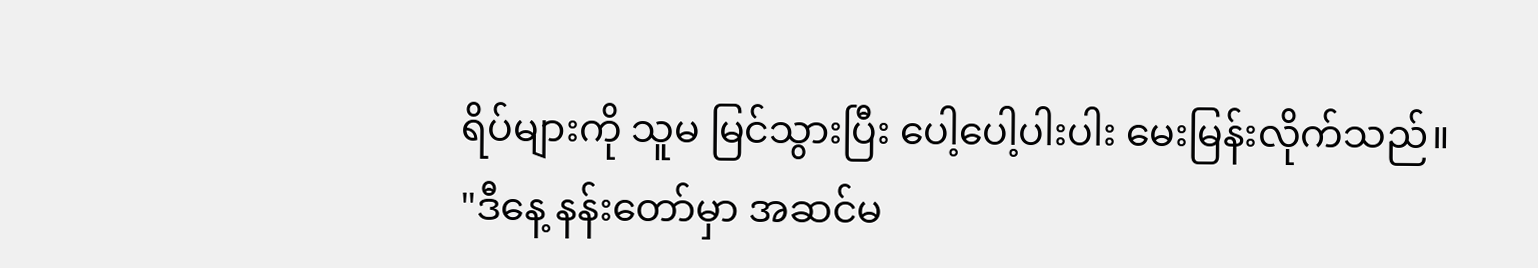ရိပ်များကို သူမ မြင်သွားပြီး ပေါ့ပေါ့ပါးပါး မေးမြန်းလိုက်သည်။
"ဒီနေ့ နန်းတော်မှာ အဆင်မ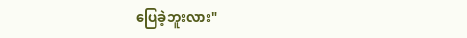ပြေခဲ့ဘူးလား"